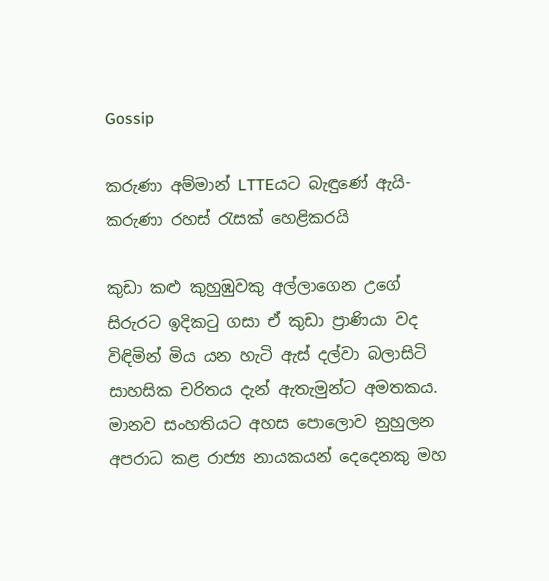Gossip

කරුණා අම්මාන් LTTEයට බැඳුණේ ඇයි- කරුණා රහස් රැසක් හෙළිකරයි

කුඩා කළු කුහුඹුවකු අල්ලාගෙන උගේ සිරුරට ඉදිකටු ගසා ඒ කුඩා ප්‍රාණියා වද විඳිමින් මිය යන හැටි ඇස් දල්වා බලාසිටි සාහසික චරිතය දැන් ඇතැමුන්ට අමතකය. මානව සංහතියට අහස පොලොව නුහුලන අපරාධ කළ රාජ්‍ය නායකයන් දෙදෙනකු මහ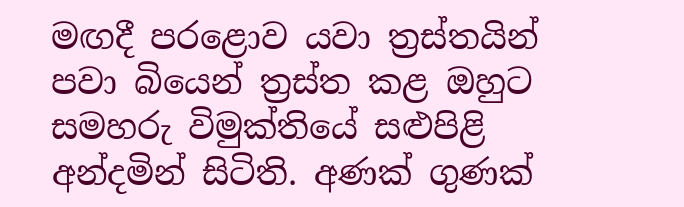මඟදී පරළොව යවා ත්‍රස්තයින් පවා බියෙන් ත්‍රස්ත කළ ඔහුට සමහරු විමුක්තියේ සළුපිළි අන්දමින් සිටිති. අණක් ගුණක්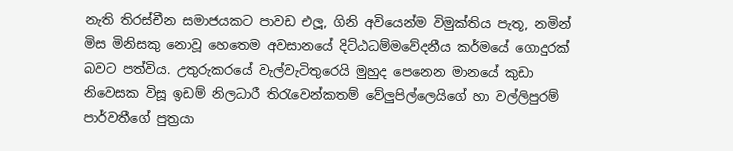නැති තිරස්චීන සමාජයකට පාවඩ එලූ, ගිනි අවියෙන්ම විමුක්තිය පැතූ, නමින් මිස මිනිසකු නොවූ හෙතෙම අවසානයේ දිට්ඨධම්මවේදනීය කර්මයේ ගොදුරක් බවට පත්විය. උතුරුකරයේ වැල්වැටිතුරෙයි මුහුද පෙනෙන මානයේ කුඩා නිවෙසක විසූ ඉඩම් නිලධාරී තිරැවෙන්කතම් වේලුපිල්ලෙයිගේ හා වල්ලිපුරම් පාර්වතීගේ පුත්‍රයා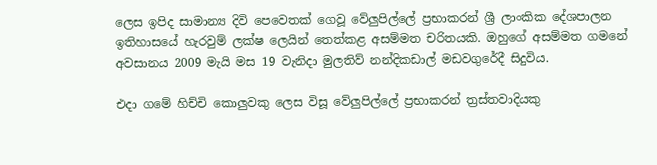ලෙස ඉපිද සාමාන්‍ය දිවි පෙවෙතක් ගෙවූ වේලුපිල්ලේ ප්‍රභාකරන් ශ්‍රී ලාංකික දේශපාලන ඉතිහාසයේ හැරවුම් ලක්ෂ ලෙයින් තෙත්කළ අසම්මත චරිතයකි. ඔහුගේ අසම්මත ගමනේ අවසානය 2009 මැයි මස 19 වැනිදා මුලතිව් නන්දිකඩාල් මඩවගුරේදී සිදුවිය.

එදා ගමේ හිච්චි කොලුවකු ලෙස විසූ වේලුපිල්ලේ ප්‍රභාකරන් ත්‍රස්තවාදියකු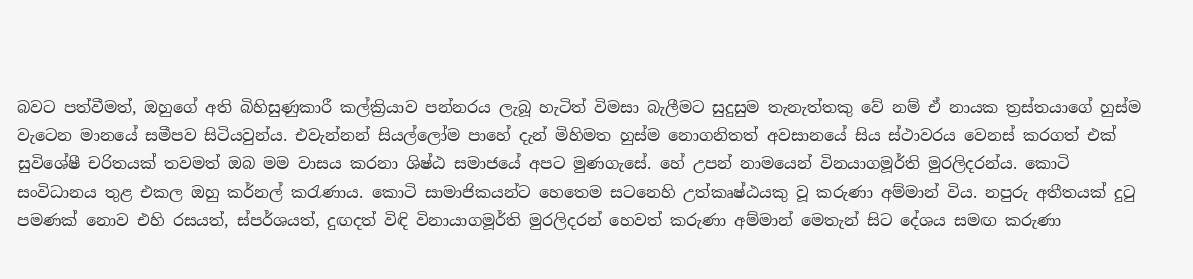බවට පත්වීමත්, ඔහුගේ අති බිහිසුණුකාරී කල්ක්‍රියාව පන්නරය ලැබූ හැටිත් විමසා බැලීමට සුදුසුම තැනැත්තකු වේ නම් ඒ නායක ත්‍රස්තයාගේ හුස්ම වැටෙන මානයේ සමීපව සිටියවුන්ය. එවැන්නන් සියල්ලෝම පාහේ දැන් මිහිමත හුස්ම නොගනිතත් අවසානයේ සිය ස්ථාවරය වෙනස් කරගත් එක් සුවිශේෂී චරිතයක් තවමත් ඔබ මම වාසය කරනා ශිෂ්ඨ සමාජයේ අපට මුණගැසේ. හේ උපන් නාමයෙන් විනයාගමූර්ති මුරලිදරන්ය. කොටි සංවිධානය තුළ එකල ඔහු කර්නල් කරැණාය. කොටි සාමාජිකයන්ට හෙතෙම සටනෙහි උත්කෘෂ්ඨයකු වූ කරුණා අම්මාන් විය. නපුරු අතීතයක් දුටු පමණක් නොව එහි රසයත්, ස්පර්ශයත්, දුඟදත් විඳි විනායාගමූර්ති මුරලිදරන් හෙවත් කරුණා අම්මාන් මෙතැන් සිට දේශය සමඟ කරුණා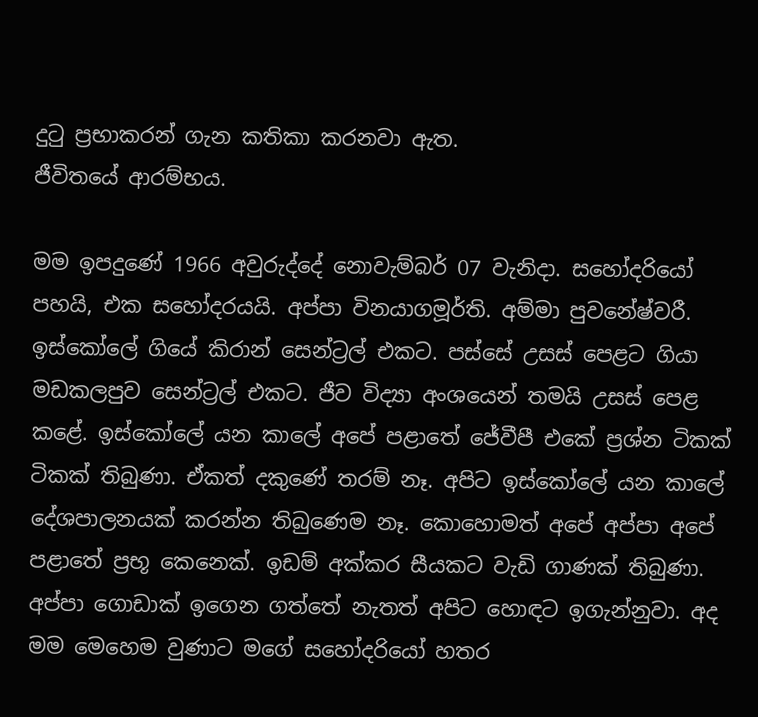දුටු ප්‍රභාකරන් ගැන කතිකා කරනවා ඇත.
ජීවිතයේ ආරම්භය.

මම ඉපදුණේ 1966 අවුරුද්දේ නොවැම්බර් 07 වැනිදා. සහෝදරියෝ පහයි, එක සහෝදරයයි. අප්පා විනයාගමූර්ති. අම්මා පුවනේෂ්වරී. ඉස්කෝලේ ගියේ කිරාන් සෙන්ට්‍රල් එකට. පස්සේ උසස් පෙළට ගියා මඩකලපුව සෙන්ට්‍රල් එකට. ජීව විද්‍යා අංශයෙන් තමයි උසස් පෙළ කළේ. ඉස්කෝලේ යන කාලේ අපේ පළාතේ ජේවීපී එකේ ප්‍රශ්න ටිකක් ටිකක් තිබුණා. ඒකත් දකුණේ තරම් නෑ. අපිට ඉස්කෝලේ යන කාලේ දේශපාලනයක් කරන්න තිබුණෙම නෑ. කොහොමත් අපේ අප්පා අපේ පළාතේ ප්‍රභූ කෙනෙක්. ඉඩම් අක්කර සීයකට වැඩි ගාණක් තිබුණා. අප්පා ගොඩාක් ඉගෙන ගත්තේ නැතත් අපිට හොඳට ඉගැන්නුවා. අද මම මෙහෙම වුණාට මගේ සහෝදරියෝ හතර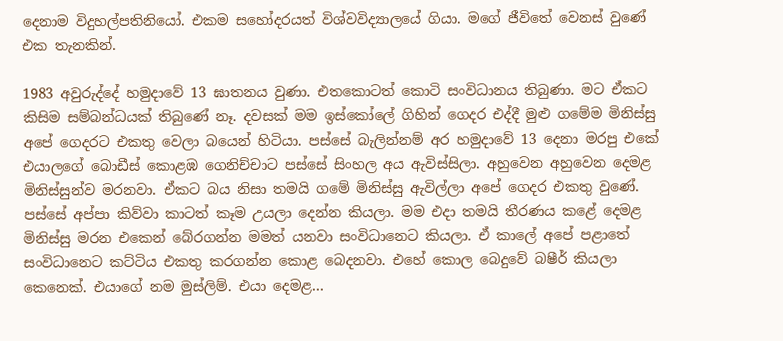දෙනාම විදුහල්පතිනියෝ. එකම සහෝදරයත් විශ්වවිද්‍යාලයේ ගියා. මගේ ජීවිතේ වෙනස් වුණේ එක තැනකින්.

1983 අවුරුද්දේ හමුදාවේ 13 ඝාතනය වුණා. එතකොටත් කොටි සංවිධානය තිබුණා. මට ඒකට කිසිම සම්බන්ධයක් තිබුණේ නෑ. දවසක් මම ඉස්කෝලේ ගිහින් ගෙදර එද්දී මුළු ගමේම මිනිස්සු අපේ ගෙදරට එකතු වෙලා බයෙන් හිටියා. පස්සේ බැලින්නම් අර හමුදාවේ 13 දෙනා මරපු එකේ එයාලගේ බොඩීස් කොළඹ ගෙනිච්චාට පස්සේ සිංහල අය ඇවිස්සිලා. අහුවෙන අහුවෙන දෙමළ මිනිස්සුන්ව මරනවා. ඒකට බය නිසා තමයි ගමේ මිනිස්සු ඇවිල්ලා අපේ ගෙදර එකතු වුණේ. පස්සේ අප්පා කිව්වා කාටත් කෑම උයලා දෙන්න කියලා. මම එදා තමයි තීරණය කළේ දෙමළ මිනිස්සු මරන එකෙන් බේරගන්න මමත් යනවා සංවිධානෙට කියලා. ඒ කාලේ අපේ පළාතේ සංවිධානෙට කට්ටිය එකතු කරගන්න කොළ බෙදනවා. එහේ කොල බෙදුවේ බෂීර් කියලා කෙනෙක්. එයාගේ නම මුස්ලිම්. එයා දෙමළ…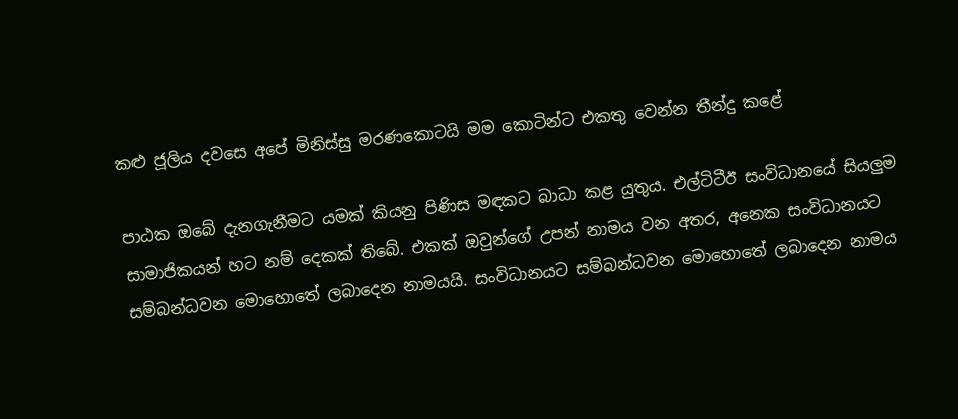කළු ජූලිය දවසෙ අපේ මිනිස්සු මරණකොටයි මම කොටින්ට එකතු වෙන්න තීන්දු කළේ

පාඨක ඔබේ දැනගැනීමට යමක් කියනු පිණිස මඳකට බාධා කළ යුතුය. එල්ටිටීඊ සංවිධානයේ සියලුම සාමාජිකයන් හට නම් දෙකක් තිබේ. එකක් ඔවුන්ගේ උපන් නාමය වන අතර, අනෙක සංවිධානයට සම්බන්ධවන මොහොතේ ලබාදෙන නාමයයි. සංවිධානයට සම්බන්ධවන මොහොතේ ලබාදෙන නාමය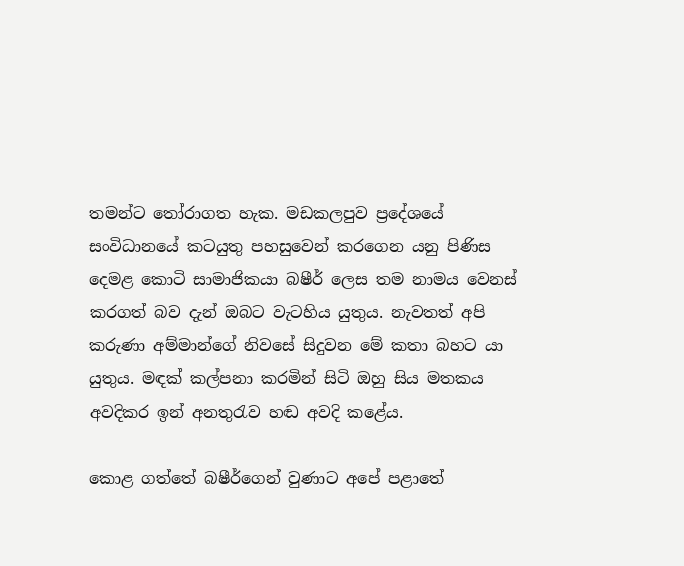තමන්ට තෝරාගත හැක. මඩකලපුව ප්‍රදේශයේ සංවිධානයේ කටයුතු පහසුවෙන් කරගෙන යනු පිණිස දෙමළ කොටි සාමාජිකයා බෂීර් ලෙස තම නාමය වෙනස් කරගත් බව දැන් ඔබට වැටහිය යුතුය. නැවතත් අපි කරුණා අම්මාන්ගේ නිවසේ සිදුවන මේ කතා බහට යා යුතුය. මඳක් කල්පනා කරමින් සිටි ඔහු සිය මතකය අවදිකර ඉන් අනතුරැව හඬ අවදි කළේය.

කොළ ගත්තේ බෂීර්ගෙන් වුණාට අපේ පළාතේ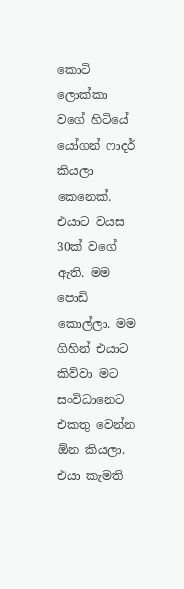කොටි ලොක්කා වගේ හිටියේ යෝගන් ෆාදර් කියලා කෙනෙක්. එයාට වයස 30ක් වගේ ඇති. මම පොඩි කොල්ලා. මම ගිහින් එයාට කිව්වා මට සංවිධානෙට එකතු වෙන්න ඕන කියලා. එයා කැමති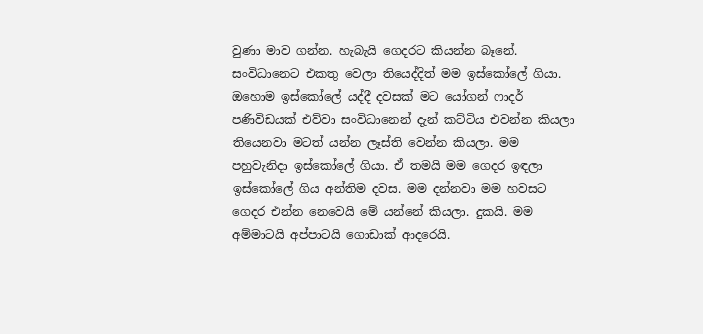වුණා මාව ගන්න. හැබැයි ගෙදරට කියන්න බෑනේ. සංවිධානෙට එකතු වෙලා තියෙද්දිත් මම ඉස්කෝලේ ගියා. ඔහොම ඉස්කෝලේ යද්දී දවසක් මට යෝගන් ෆාදර් පණිවිඩයක් එව්වා සංවිධානෙන් දැන් කට්ටිය එවන්න කියලා තියෙනවා මටත් යන්න ලෑස්ති වෙන්න කියලා. මම පහුවැනිදා ඉස්කෝලේ ගියා. ඒ තමයි මම ගෙදර ඉඳලා ඉස්කෝලේ ගිය අන්තිම දවස. මම දන්නවා මම හවසට ගෙදර එන්න නෙවෙයි මේ යන්නේ කියලා. දුකයි. මම අම්මාටයි අප්පාටයි ගොඩාක් ආදරෙයි.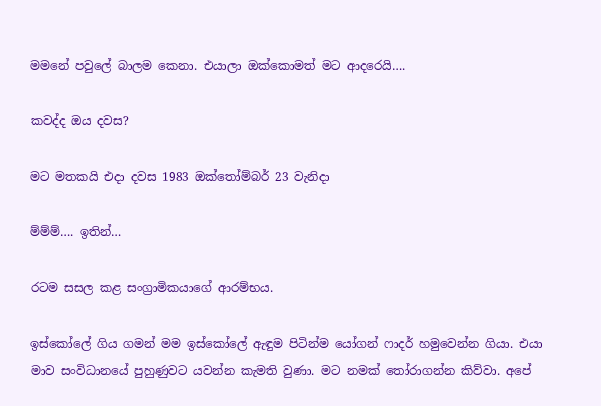මමනේ පවුලේ බාලම කෙනා. එයාලා ඔක්කොමත් මට ආදරෙයි….

කවද්ද ඔය දවස?

මට මතකයි එදා දවස 1983 ඔක්තෝම්බර් 23 වැනිදා

ම්ම්ම්…. ඉතින්…

රටම සසල කළ සංග්‍රාමිකයාගේ ආරම්භය.

ඉස්කෝලේ ගිය ගමන් මම ඉස්කෝලේ ඇඳුම පිටින්ම යෝගන් ෆාදර් හමුවෙන්න ගියා. එයා මාව සංවිධානයේ පුහුණුවට යවන්න කැමති වුණා. මට නමක් තෝරාගන්න කිව්වා. අපේ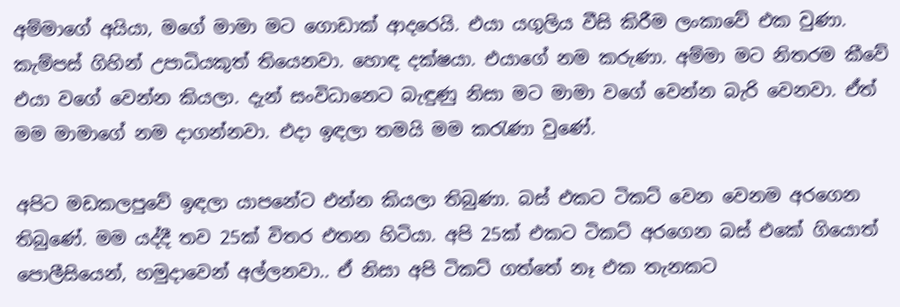අම්මාගේ අයියා, මගේ මාමා මට ගොඩාක් ආදරෙයි. එයා යගුලිය වීසි කිරීම ලංකාවේ එක වුණා. කැම්පස් ගිහින් උපාධියකුත් තියෙනවා. හොඳ දක්ෂයා. එයාගේ නම කරුණා. අම්මා මට නිතරම කීවේ එයා වගේ වෙන්න කියලා. දැන් සංවිධානෙට බැඳුණු නිසා මට මාමා වගේ වෙන්න බැරි වෙනවා. ඒත් මම මාමාගේ නම දාගන්නවා. එදා ඉඳලා තමයි මම කරැණා වුණේ.

අපිට මඩකලපුවේ ඉඳලා යාපනේට එන්න කියලා තිබුණා. බස් එකට ටිකට් වෙන වෙනම අරගෙන තිබුණේ. මම යද්දී තව 25ක් විතර එතන හිටියා. අපි 25ක් එකට ටිකට් අරගෙන බස් එකේ ගියොත් පොලීසියෙන්, හමුදාවෙන් අල්ලනවා.. ඒ නිසා අපි ටිකට් ගත්තේ නෑ එක තැනකට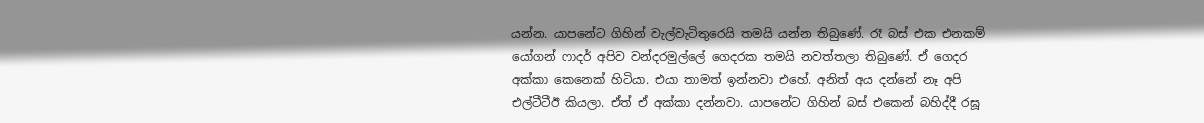යන්න. යාපනේට ගිහින් වැල්වැටිතුරෙයි තමයි යන්න තිබුණේ. රෑ බස් එක එනකම් යෝගන් ෆාදර් අපිව වන්දරමුල්ලේ ගෙදරක තමයි නවත්තලා තිබුණේ. ඒ ගෙදර අක්කා කෙනෙක් හිටියා. එයා තාමත් ඉන්නවා එහේ. අනිත් අය දන්නේ නෑ අපි එල්ටීටීඊ කියලා. ඒත් ඒ අක්කා දන්නවා. යාපනේට ගිහින් බස් එකෙන් බහිද්දී රඝූ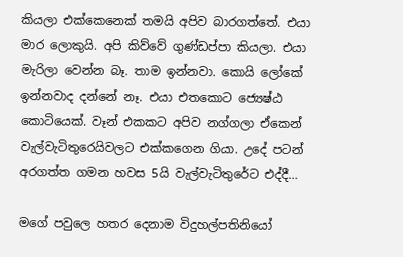කියලා එක්කෙනෙක් තමයි අපිව බාරගත්තේ. එයා මාර ලොකුයි. අපි කිව්වේ ගුණ්ඩප්පා කියලා. එයා මැරිලා වෙන්න බෑ. තාම ඉන්නවා. කොයි ලෝකේ ඉන්නවාද දන්නේ නෑ. එයා එතකොට ජ්‍යෙෂ්ඨ කොටියෙක්. වෑන් එකකට අපිව නග්ගලා ඒකෙන් වැල්වැටිතුරෙයිවලට එක්කගෙන ගියා. උදේ පටන් අරගත්ත ගමන හවස 5යි වැල්වැටිතුරේට එද්දී…

මගේ පවුලෙ හතර දෙනාම විදුහල්පතිනියෝ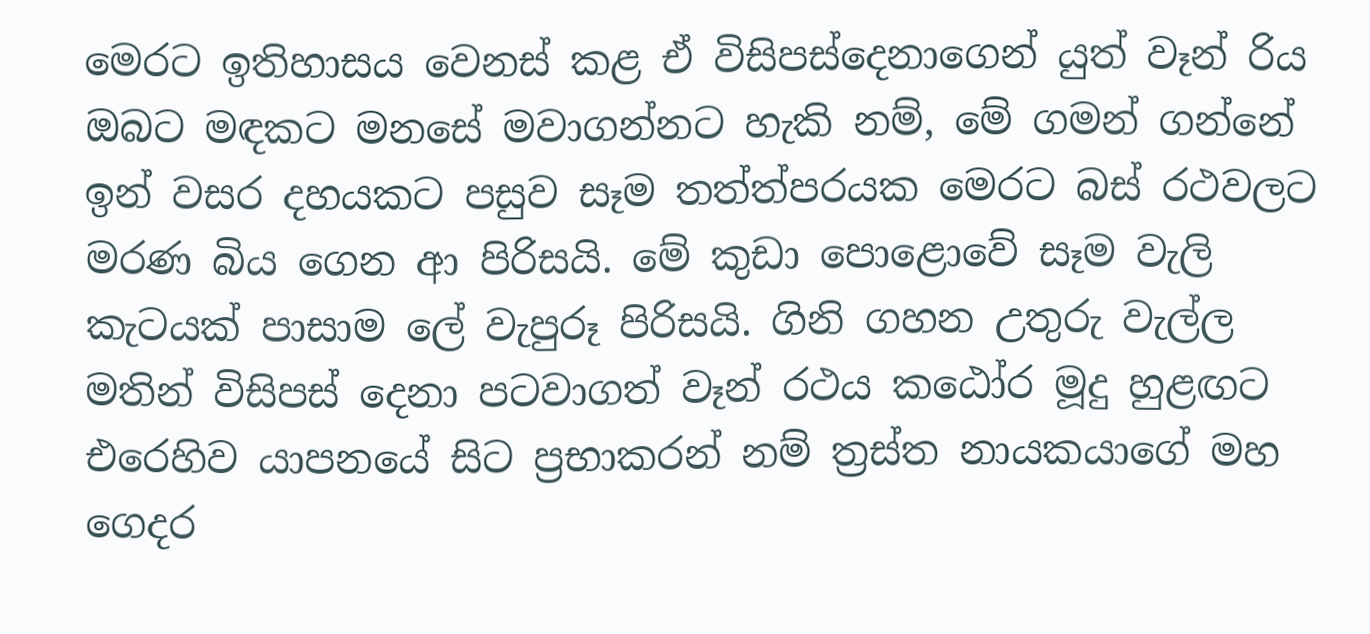මෙරට ඉතිහාසය වෙනස් කළ ඒ විසිපස්දෙනාගෙන් යුත් වෑන් රිය ඔබට මඳකට මනසේ මවාගන්නට හැකි නම්, මේ ගමන් ගන්නේ ඉන් වසර දහයකට පසුව සෑම තත්ත්පරයක මෙරට බස් රථවලට මරණ බිය ගෙන ආ පිරිසයි. මේ කුඩා පොළොවේ සෑම වැලි කැටයක් පාසාම ලේ වැපුරූ පිරිසයි. ගිනි ගහන උතුරු වැල්ල මතින් විසිපස් දෙනා පටවාගත් වෑන් රථය කඨෝර මූදු හුළඟට එරෙහිව යාපනයේ සිට ප්‍රභාකරන් නම් ත්‍රස්ත නායකයාගේ මහ ගෙදර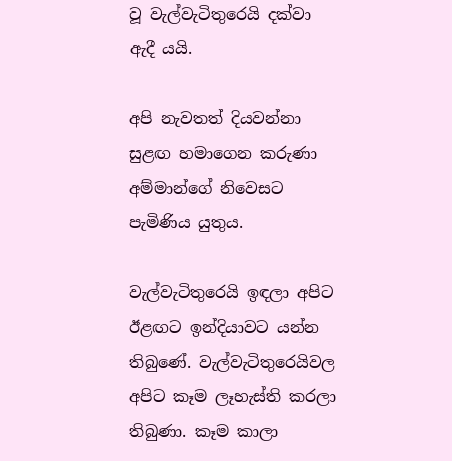වූ වැල්වැටිතුරෙයි දක්වා ඇදී යයි.

අපි නැවතත් දියවන්නා සුළඟ හමාගෙන කරුණා අම්මාන්ගේ නිවෙසට පැමිණිය යුතුය.

වැල්වැටිතුරෙයි ඉඳලා අපිට ඊළඟට ඉන්දියාවට යන්න තිබුණේ. වැල්වැටිතුරෙයිවල අපිට කෑම ලෑහැස්ති කරලා තිබුණා. කෑම කාලා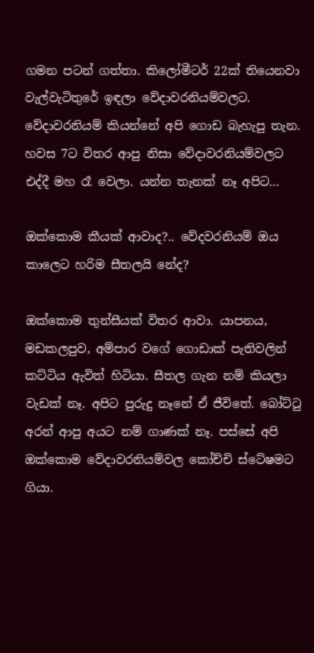ගමන පටන් ගත්තා. කිලෝමීටර් 22ක් තියෙනවා වැල්වැටිතුරේ ඉඳලා වේදාවරනියම්වලට. වේදාවරනියම් කියන්නේ අපි ගොඩ බැහැපු තැන. හවස 7ට විතර ආපු නිසා වේදාවරනියම්වලට එද්දී මහ රෑ වෙලා. යන්න තැනක් නෑ අපිට…

ඔක්කොම කීයක් ආවාද?.. වේදවරනියම් ඔය කාලෙට හරිම සීතලයි නේද?

ඔක්කොම තුන්සීයක් විතර ආවා. යාපනය, මඩකලපුව, අම්පාර වගේ ගොඩාක් පැතිවලින් කට්ටිය ඇවිත් හිටියා. සීතල ගැන නම් කියලා වැඩක් නෑ. අපිට පුරුදු නෑනේ ඒ ජීවිතේ. බෝට්ටු අරන් ආපු අයට නම් ගාණක් නෑ. පස්සේ අපි ඔක්කොම වේදාවරනියම්වල කෝච්චි ස්ටේෂමට ගියා.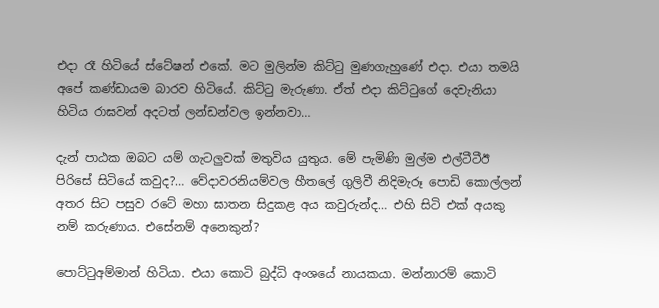එදා රෑ හිටියේ ස්ටේෂන් එකේ. මට මුලින්ම කිට්ටු මුණගැහුණේ එදා. එයා තමයි අපේ කණ්ඩායම බාරව හිටියේ. කිට්ටු මැරුණා. ඒත් එදා කිට්ටුගේ දෙවැනියා හිටිය රාඝවන් අදටත් ලන්ඩන්වල ඉන්නවා…

දැන් පාඨක ඔබට යම් ගැටලුවක් මතුවිය යුතුය. මේ පැමිණි මුල්ම එල්ටීටීඊ පිරිසේ සිටියේ කවුද?… වේදාවරනියම්වල හීතලේ ගුලිවී නිදිමැරූ පොඩි කොල්ලන් අතර සිට පසුව රටේ මහා ඝාතන සිදුකළ අය කවුරුන්ද… එහි සිටි එක් අයකු නම් කරුණාය. එසේනම් අනෙකුන්?

පොට්ටුඅම්මාන් හිටියා. එයා කොටි බුද්ධි අංශයේ නායකයා. මන්නාරම් කොටි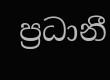ප්‍රධානී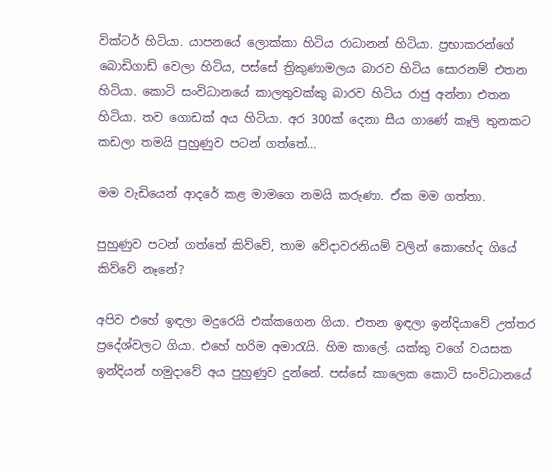වික්ටර් හිටියා. යාපනයේ ලොක්කා හිටිය රාධානන් හිටියා. ප්‍රභාකරන්ගේ බොඩිගාඩ් වෙලා හිටිය, පස්සේ ත්‍රිකුණාමලය බාරව හිටිය සොරනම් එතන හිටියා. කොටි සංවිධානයේ කාලතුවක්කු බාරව හිටිය රාජු අන්නා එතන හිටියා. තව ගොඩක් අය හිටියා. අර 300ක් දෙනා සීය ගාණේ කෑලි තුනකට කඩලා තමයි පුහුණුව පටන් ගත්තේ…

මම වැඩියෙන් ආදරේ කළ මාමගෙ නමයි කරුණා. ඒක මම ගත්තා.

පුහුණුව පටන් ගත්තේ කිව්වේ, තාම වේදාවරනියම් වලින් කොහේද ගියේ කිව්වේ නෑනේ?

අපිව එහේ ඉඳලා මදුරෙයි එක්කගෙන ගියා. එතන ඉඳලා ඉන්දියාවේ උත්තර ප්‍රදේශ්වලට ගියා. එහේ හරිම අමාරැයි. හිම කාලේ. යක්කු වගේ වයසක ඉන්දියන් හමුදාවේ අය පුහුණුව දුන්නේ. පස්සේ කාලෙක කොටි සංවිධානයේ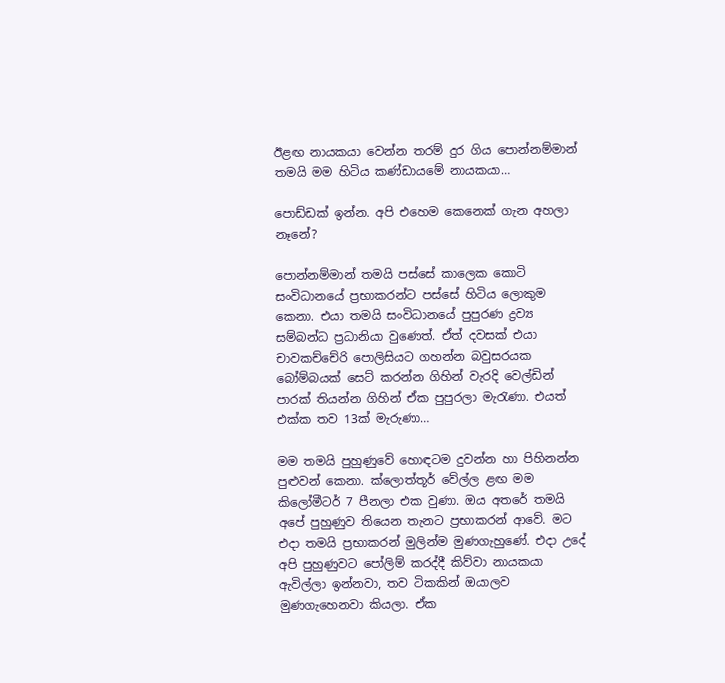ඊළඟ නායකයා වෙන්න තරම් දුර ගිය පොන්නම්මාන් තමයි මම හිටිය කණ්ඩායමේ නායකයා…

පොඩ්ඩක් ඉන්න. අපි එහෙම කෙනෙක් ගැන අහලා නෑනේ?

පොන්නම්මාන් තමයි පස්සේ කාලෙක කොටි සංවිධානයේ ප්‍රභාකරන්ට පස්සේ හිටිය ලොකුම කෙනා. එයා තමයි සංවිධානයේ පුපුරණ ද්‍රව්‍ය සම්බන්ධ ප්‍රධානියා වුණෙත්. ඒත් දවසක් එයා චාවකච්චේරි පොලිසියට ගහන්න බවුසරයක බෝම්බයක් සෙට් කරන්න ගිහින් වැරදි වෙල්ඩින් පාරක් තියන්න ගිහින් ඒක පුපුරලා මැරැණා. එයත් එක්ක තව 13ක් මැරුණා…

මම තමයි පුහුණුවේ හොඳටම දුවන්න හා පිහිනන්න පුළුවන් කෙනා. ක්ලොත්තූර් වේල්ල ළඟ මම කිලෝමීටර් 7 පීනලා එක වුණා. ඔය අතරේ තමයි අපේ පුහුණුව තියෙන තැනට ප්‍රභාකරන් ආවේ. මට එදා තමයි ප්‍රභාකරන් මුලින්ම මුණගැහුණේ. එදා උදේ අපි පුහුණුවට පෝලිම් කරද්දී කිව්වා නායකයා ඇවිල්ලා ඉන්නවා, තව ටිකකින් ඔයාලව මුණගැහෙනවා කියලා. ඒක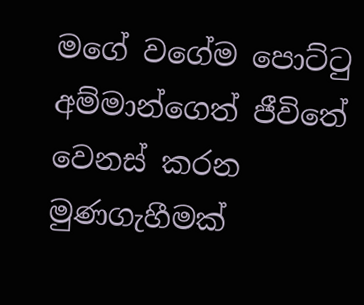මගේ වගේම පොට්ටු අම්මාන්ගෙත් ජීවිතේ වෙනස් කරන මුණගැහීමක්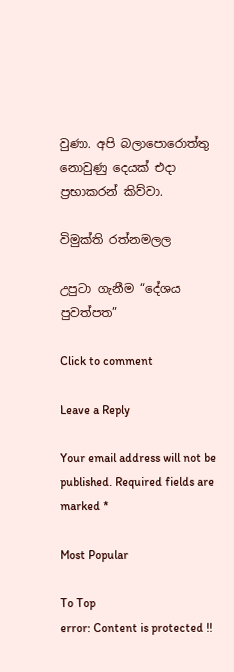වුණා. අපි බලාපොරොත්තු නොවුණු දෙයක් එදා ප්‍රභාකරන් කිව්වා.

විමුක්ති රත්නමලල

උපුටා ගැනීම “දේශය පුවත්පත”

Click to comment

Leave a Reply

Your email address will not be published. Required fields are marked *

Most Popular

To Top
error: Content is protected !!